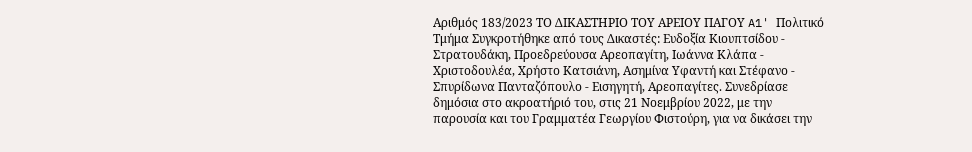Αριθμός 183/2023 ΤΟ ΔΙΚΑΣΤΗΡΙΟ ΤΟΥ ΑΡΕΙΟΥ ΠΑΓΟΥ A1' Πολιτικό Τμήμα Συγκροτήθηκε από τους Δικαστές: Ευδοξία Κιουπτσίδου - Στρατουδάκη, Προεδρεύουσα Αρεοπαγίτη, Ιωάννα Κλάπα - Χριστοδουλέα, Χρήστο Κατσιάνη, Ασημίνα Υφαντή και Στέφανο - Σπυρίδωνα Πανταζόπουλο - Εισηγητή, Αρεοπαγίτες. Συνεδρίασε δημόσια στο ακροατήριό του, στις 21 Νοεμβρίου 2022, με την παρουσία και του Γραμματέα Γεωργίου Φιστούρη, για να δικάσει την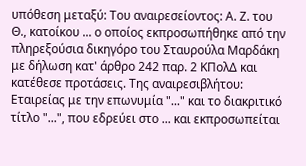υπόθεση μεταξύ: Του αναιρεσείοντος: Α. Ζ. του Θ., κατοίκου ... ο οποίος εκπροσωπήθηκε από την πληρεξούσια δικηγόρο του Σταυρούλα Μαρδάκη με δήλωση κατ' άρθρο 242 παρ. 2 ΚΠολΔ και κατέθεσε προτάσεις. Της αναιρεσιβλήτου: Εταιρείας με την επωνυμία "..." και το διακριτικό τίτλο "...", που εδρεύει στο ... και εκπροσωπείται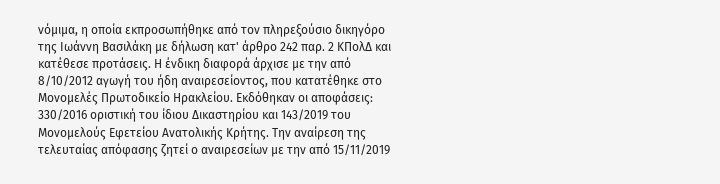νόμιμα, η οποία εκπροσωπήθηκε από τον πληρεξούσιο δικηγόρο της Ιωάννη Βασιλάκη με δήλωση κατ' άρθρο 242 παρ. 2 ΚΠολΔ και κατέθεσε προτάσεις. Η ένδικη διαφορά άρχισε με την από 8/10/2012 αγωγή του ήδη αναιρεσείοντος, που κατατέθηκε στο Μονομελές Πρωτοδικείο Ηρακλείου. Εκδόθηκαν οι αποφάσεις: 330/2016 οριστική του ίδιου Δικαστηρίου και 143/2019 του Μονομελούς Εφετείου Ανατολικής Κρήτης. Την αναίρεση της τελευταίας απόφασης ζητεί ο αναιρεσείων με την από 15/11/2019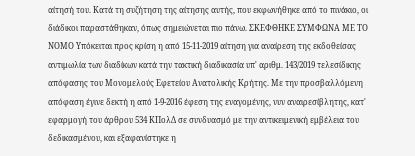αίτησή του. Κατά τη συζήτηση της αίτησης αυτής, που εκφωνήθηκε από το πινάκιο, οι διάδικοι παραστάθηκαν, όπως σημειώνεται πιο πάνω. ΣΚΕΦΘΗΚΕ ΣΥΜΦΩΝΑ ΜΕ ΤΟ ΝΟΜΟ Υπόκειται προς κρίση η από 15-11-2019 αίτηση για αναίρεση της εκδοθείσας αντιμωλία των διαδίκων κατά την τακτική διαδικασία υπ' αριθμ. 143/2019 τελεσίδικης απόφασης του Μονομελούς Εφετείου Ανατολικής Κρήτης. Με την προσβαλλόμενη απόφαση έγινε δεκτή η από 1-9-2016 έφεση της εναγομένης, νυν αναιρεσίβλητης, κατ' εφαρμογή του άρθρου 534 ΚΠολΔ σε συνδυασμό με την αντικειμενική εμβέλεια του δεδικασμένου, και εξαφανίστηκε η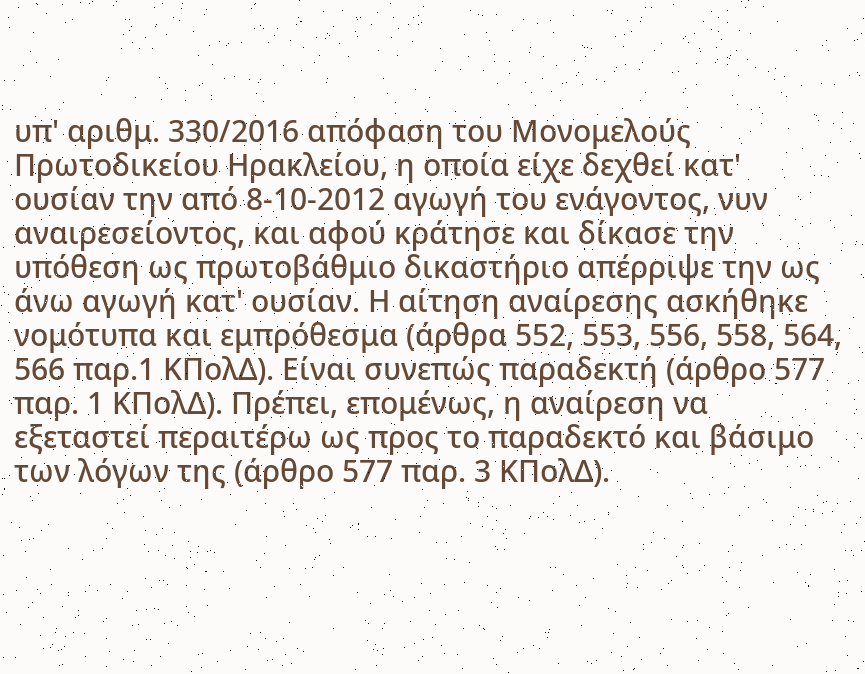υπ' αριθμ. 330/2016 απόφαση του Μονομελούς Πρωτοδικείου Ηρακλείου, η οποία είχε δεχθεί κατ' ουσίαν την από 8-10-2012 αγωγή του ενάγοντος, νυν αναιρεσείοντος, και αφού κράτησε και δίκασε την υπόθεση ως πρωτοβάθμιο δικαστήριο απέρριψε την ως άνω αγωγή κατ' ουσίαν. Η αίτηση αναίρεσης ασκήθηκε νομότυπα και εμπρόθεσμα (άρθρα 552, 553, 556, 558, 564, 566 παρ.1 ΚΠολΔ). Είναι συνεπώς παραδεκτή (άρθρο 577 παρ. 1 ΚΠολΔ). Πρέπει, επομένως, η αναίρεση να εξεταστεί περαιτέρω ως προς το παραδεκτό και βάσιμο των λόγων της (άρθρο 577 παρ. 3 ΚΠολΔ).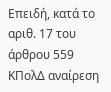Επειδή, κατά το αριθ. 17 του άρθρου 559 ΚΠολΔ αναίρεση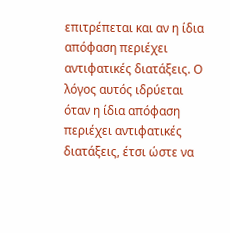επιτρέπεται και αν η ίδια απόφαση περιέχει αντιφατικές διατάξεις. Ο λόγος αυτός ιδρύεται όταν η ίδια απόφαση περιέχει αντιφατικές διατάξεις, έτσι ώστε να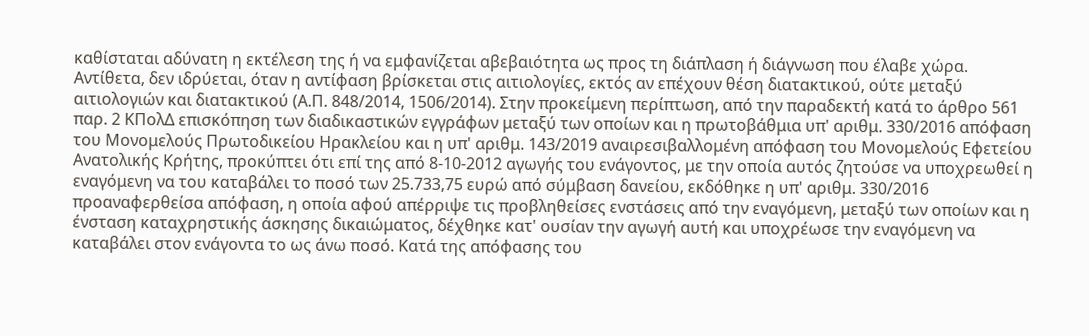καθίσταται αδύνατη η εκτέλεση της ή να εμφανίζεται αβεβαιότητα ως προς τη διάπλαση ή διάγνωση που έλαβε χώρα. Αντίθετα, δεν ιδρύεται, όταν η αντίφαση βρίσκεται στις αιτιολογίες, εκτός αν επέχουν θέση διατακτικού, ούτε μεταξύ αιτιολογιών και διατακτικού (Α.Π. 848/2014, 1506/2014). Στην προκείμενη περίπτωση, από την παραδεκτή κατά το άρθρο 561 παρ. 2 ΚΠολΔ επισκόπηση των διαδικαστικών εγγράφων μεταξύ των οποίων και η πρωτοβάθμια υπ' αριθμ. 330/2016 απόφαση του Μονομελούς Πρωτοδικείου Ηρακλείου και η υπ' αριθμ. 143/2019 αναιρεσιβαλλομένη απόφαση του Μονομελούς Εφετείου Ανατολικής Κρήτης, προκύπτει ότι επί της από 8-10-2012 αγωγής του ενάγοντος, με την οποία αυτός ζητούσε να υποχρεωθεί η εναγόμενη να του καταβάλει το ποσό των 25.733,75 ευρώ από σύμβαση δανείου, εκδόθηκε η υπ' αριθμ. 330/2016 προαναφερθείσα απόφαση, η οποία αφού απέρριψε τις προβληθείσες ενστάσεις από την εναγόμενη, μεταξύ των οποίων και η ένσταση καταχρηστικής άσκησης δικαιώματος, δέχθηκε κατ' ουσίαν την αγωγή αυτή και υποχρέωσε την εναγόμενη να καταβάλει στον ενάγοντα το ως άνω ποσό. Κατά της απόφασης του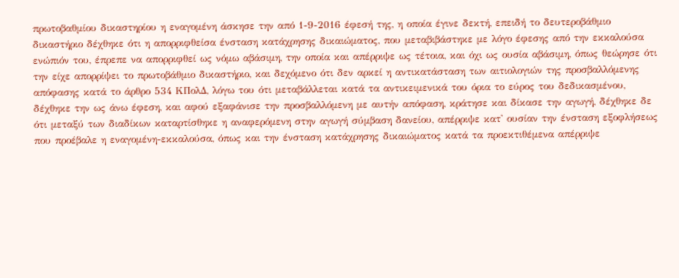πρωτοβαθμίου δικαστηρίου η εναγομένη άσκησε την από 1-9-2016 έφεσή της, η οποία έγινε δεκτή, επειδή το δευτεροβάθμιο δικαστήριο δέχθηκε ότι η απορριφθείσα ένσταση κατάχρησης δικαιώματος, που μεταβιβάστηκε με λόγο έφεσης από την εκκαλούσα ενώπιόν του, έπρεπε να απορριφθεί ως νόμω αβάσιμη, την οποία και απέρριψε ως τέτοια, και όχι ως ουσία αβάσιμη, όπως θεώρησε ότι την είχε απορρίψει το πρωτοβάθμιο δικαστήριο, και δεχόμενο ότι δεν αρκεί η αντικατάσταση των αιτιολογιών της προσβαλλόμενης απόφασης κατά το άρθρο 534 ΚΠολΔ, λόγω του ότι μεταβάλλεται κατά τα αντικειμενικά του όρια το εύρος του δεδικασμένου, δέχθηκε την ως άνω έφεση, και αφού εξαφάνισε την προσβαλλόμενη με αυτήν απόφαση, κράτησε και δίκασε την αγωγή, δέχθηκε δε ότι μεταξύ των διαδίκων καταρτίσθηκε η αναφερόμενη στην αγωγή σύμβαση δανείου, απέρριψε κατ' ουσίαν την ένσταση εξοφλήσεως που προέβαλε η εναγομένη-εκκαλούσα, όπως και την ένσταση κατάχρησης δικαιώματος κατά τα προεκτιθέμενα απέρριψε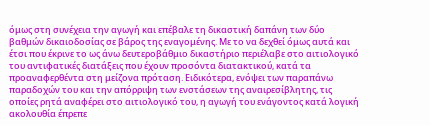όμως στη συνέχεια την αγωγή και επέβαλε τη δικαστική δαπάνη των δύο βαθμών δικαιοδοσίας σε βάρος της εναγομένης. Με το να δεχθεί όμως αυτά και έτσι που έκρινε το ως άνω δευτεροβάθμιο δικαστήριο περιέλαβε στο αιτιολογικό του αντιφατικές διατάξεις που έχουν προσόντα διατακτικού, κατά τα προαναφερθέντα στη μείζονα πρόταση. Ειδικότερα, ενόψει των παραπάνω παραδοχών του και την απόρριψη των ενστάσεων της αναιρεσίβλητης, τις οποίες ρητά αναφέρει στο αιτιολογικό του, η αγωγή του ενάγοντος κατά λογική ακολουθία έπρεπε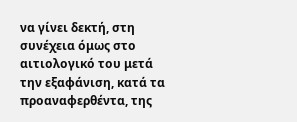να γίνει δεκτή, στη συνέχεια όμως στο αιτιολογικό του μετά την εξαφάνιση, κατά τα προαναφερθέντα, της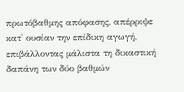πρωτόβαθμης απόφασης, απέρριψε κατ' ουσίαν την επίδικη αγωγή, επιβάλλοντας μάλιστα τη δικαστική δαπάνη των δύο βαθμών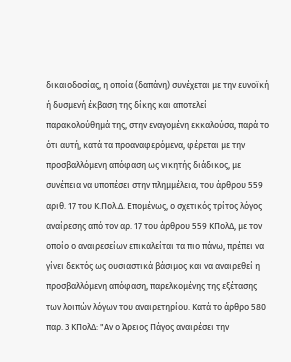δικαιοδοσίας, η οποία (δαπάνη) συνέχεται με την ευνοϊκή ή δυσμενή έκβαση της δίκης και αποτελεί παρακολούθημά της, στην εναγομένη εκκαλούσα, παρά το ότι αυτή, κατά τα προαναφερόμενα, φέρεται με την προσβαλλόμενη απόφαση ως νικητής διάδικος, με συνέπεια να υποπέσει στην πλημμέλεια, του άρθρου 559 αριθ. 17 του Κ.Πολ.Δ. Επομένως, ο σχετικός τρίτος λόγος αναίρεσης από τον αρ. 17 του άρθρου 559 ΚΠολΔ, με τον οποίο ο αναιρεσείων επικαλείται τα πιο πάνω, πρέπει να γίνει δεκτός ως ουσιαστικά βάσιμος και να αναιρεθεί η προσβαλλόμενη απόφαση, παρελκομένης της εξέτασης των λοιπών λόγων του αναιρετηρίου. Κατά το άρθρο 580 παρ. 3 ΚΠολΔ: "Αν ο Άρειος Πάγος αναιρέσει την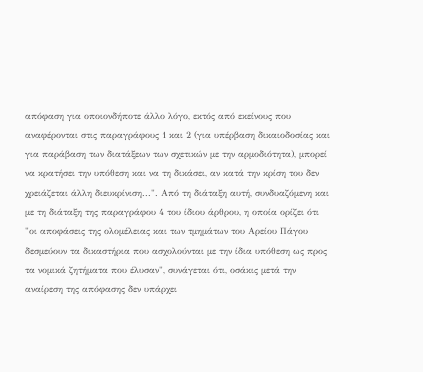απόφαση για οποιονδήποτε άλλο λόγο, εκτός από εκείνους που αναφέρονται στις παραγράφους 1 και 2 (για υπέρβαση δικαιοδοσίας και για παράβαση των διατάξεων των σχετικών με την αρμοδιότητα), μπορεί να κρατήσει την υπόθεση και να τη δικάσει, αν κατά την κρίση του δεν χρειάζεται άλλη διευκρίνιση...". Από τη διάταξη αυτή, συνδυαζόμενη και με τη διάταξη της παραγράφου 4 του ίδιου άρθρου, η οποία ορίζει ότι "οι αποφάσεις της ολομέλειας και των τμημάτων του Αρείου Πάγου δεσμεύουν τα δικαστήρια που ασχολούνται με την ίδια υπόθεση ως προς τα νομικά ζητήματα που έλυσαν", συνάγεται ότι, οσάκις μετά την αναίρεση της απόφασης δεν υπάρχει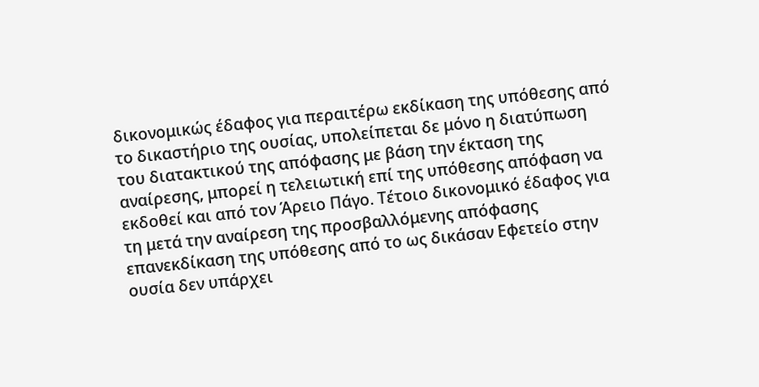δικονομικώς έδαφος για περαιτέρω εκδίκαση της υπόθεσης από το δικαστήριο της ουσίας, υπολείπεται δε μόνο η διατύπωση του διατακτικού της απόφασης με βάση την έκταση της αναίρεσης, μπορεί η τελειωτική επί της υπόθεσης απόφαση να εκδοθεί και από τον Άρειο Πάγο. Τέτοιο δικονομικό έδαφος για τη μετά την αναίρεση της προσβαλλόμενης απόφασης επανεκδίκαση της υπόθεσης από το ως δικάσαν Εφετείο στην ουσία δεν υπάρχει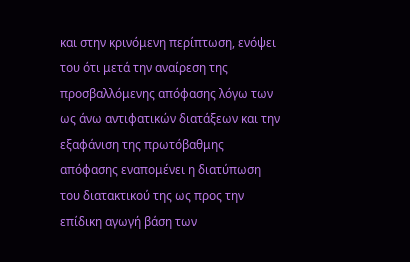και στην κρινόμενη περίπτωση, ενόψει του ότι μετά την αναίρεση της προσβαλλόμενης απόφασης λόγω των ως άνω αντιφατικών διατάξεων και την εξαφάνιση της πρωτόβαθμης απόφασης εναπομένει η διατύπωση του διατακτικού της ως προς την επίδικη αγωγή βάση των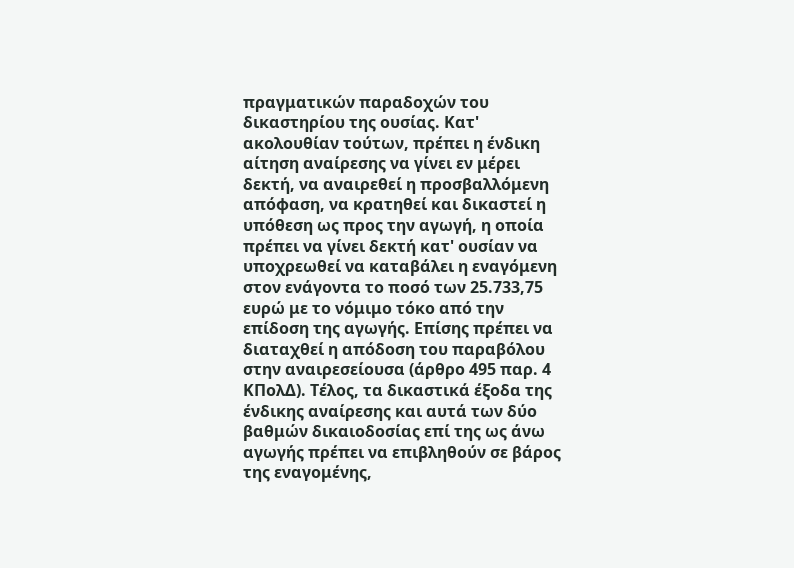πραγματικών παραδοχών του δικαστηρίου της ουσίας. Κατ' ακολουθίαν τούτων, πρέπει η ένδικη αίτηση αναίρεσης να γίνει εν μέρει δεκτή, να αναιρεθεί η προσβαλλόμενη απόφαση, να κρατηθεί και δικαστεί η υπόθεση ως προς την αγωγή, η οποία πρέπει να γίνει δεκτή κατ' ουσίαν να υποχρεωθεί να καταβάλει η εναγόμενη στον ενάγοντα το ποσό των 25.733,75 ευρώ με το νόμιμο τόκο από την επίδοση της αγωγής. Επίσης πρέπει να διαταχθεί η απόδοση του παραβόλου στην αναιρεσείουσα (άρθρο 495 παρ. 4 ΚΠολΔ). Τέλος, τα δικαστικά έξοδα της ένδικης αναίρεσης και αυτά των δύο βαθμών δικαιοδοσίας επί της ως άνω αγωγής πρέπει να επιβληθούν σε βάρος της εναγομένης,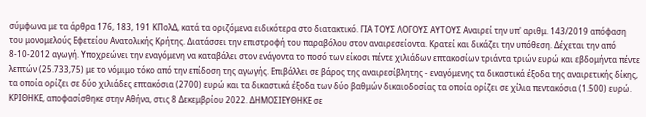σύμφωνα με τα άρθρα 176, 183, 191 ΚΠολΔ, κατά τα οριζόμενα ειδικότερα στο διατακτικό. ΓΙΑ ΤΟΥΣ ΛΟΓΟΥΣ ΑΥΤΟΥΣ Αναιρεί την υπ' αριθμ. 143/2019 απόφαση του μονομελούς Εφετείου Ανατολικής Κρήτης. Διατάσσει την επιστροφή του παραβόλου στον αναιρεσείοντα. Κρατεί και δικάζει την υπόθεση. Δέχεται την από 8-10-2012 αγωγή. Υποχρεώνει την εναγόμενη να καταβάλει στον ενάγοντα το ποσό των είκοσι πέντε χιλιάδων επτακοσίων τριάντα τριών ευρώ και εβδομήντα πέντε λεπτών (25.733,75) με το νόμιμο τόκο από την επίδοση της αγωγής. Επιβάλλει σε βάρος της αναιρεσίβλητης - εναγόμενης τα δικαστικά έξοδα της αναιρετικής δίκης, τα οποία ορίζει σε δύο χιλιάδες επτακόσια (2700) ευρώ και τα δικαστικά έξοδα των δύο βαθμών δικαιοδοσίας τα οποία ορίζει σε χίλια πεντακόσια (1.500) ευρώ. ΚΡΙΘΗΚΕ, αποφασίσθηκε στην Αθήνα, στις 8 Δεκεμβρίου 2022. ΔΗΜΟΣΙΕΥΘΗΚΕ σε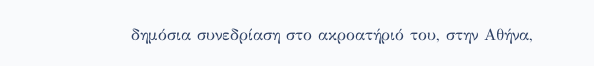δημόσια συνεδρίαση στο ακροατήριό του, στην Αθήνα,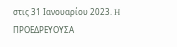στις 31 Ιανουαρίου 2023. H ΠΡΟΕΔΡΕΥΟΥΣΑ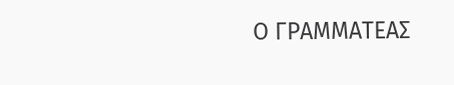Ο ΓΡΑΜΜΑΤΕΑΣ